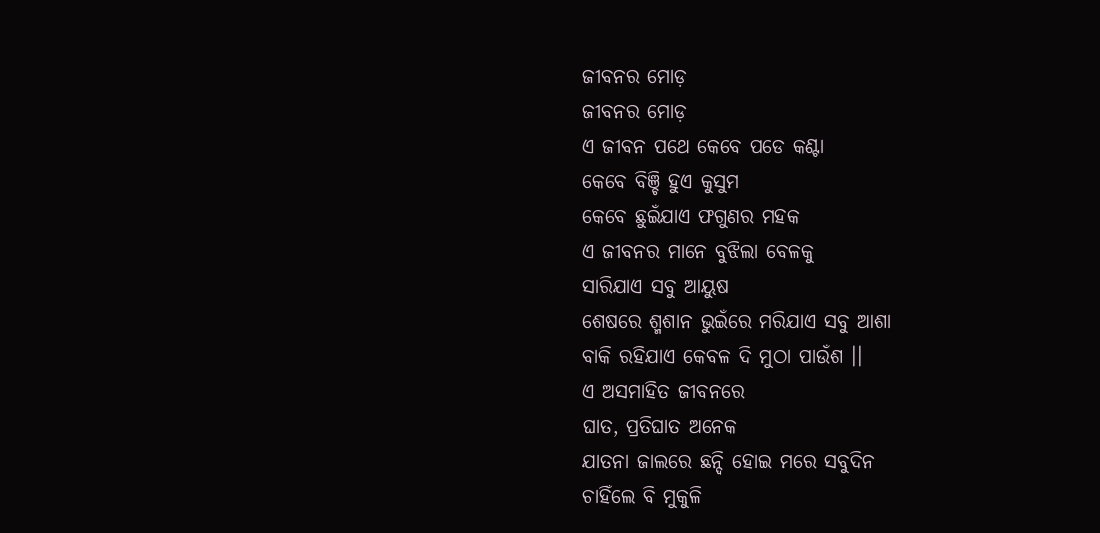ଜୀବନର ମୋଡ଼
ଜୀବନର ମୋଡ଼
ଏ ଜୀବନ ପଥେ କେବେ ପଡେ କଣ୍ଟା
କେବେ ବିଞ୍ଚି ହୁଏ କୁସୁମ
କେବେ ଛୁଇଁଯାଏ ଫଗୁଣର ମହକ
ଏ ଜୀବନର ମାନେ ବୁଝିଲା ବେଳକୁ
ସାରିଯାଏ ସବୁ ଆୟୁଷ
ଶେଷରେ ଶ୍ମଶାନ ଭୁଇଁରେ ମରିଯାଏ ସବୁ ଆଶା
ବାକି ରହିଯାଏ କେବଳ ଦି ମୁଠା ପାଉଁଶ ।।
ଏ ଅସମାହିତ ଜୀବନରେ
ଘାତ, ପ୍ରତିଘାତ ଅନେକ
ଯାତନା ଜାଲରେ ଛନ୍ଦି ହୋଇ ମରେ ସବୁଦିନ
ଚାହିଁଲେ ବି ମୁକୁଳି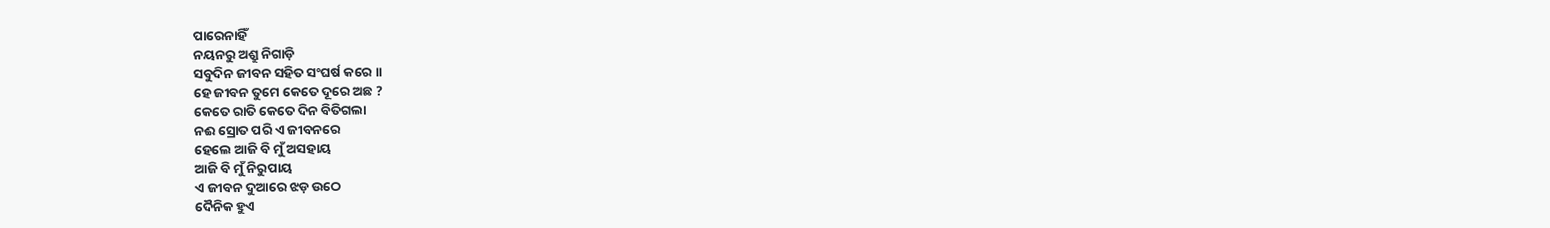ପାରେନାହିଁ
ନୟନରୁ ଅଶ୍ରୁ ନିଗାଡ଼ି
ସବୁଦିନ ଜୀବନ ସହିତ ସଂଘର୍ଷ କରେ ।।
ହେ ଜୀବନ ତୁମେ କେତେ ଦୂରେ ଅଛ ?
କେତେ ରାତି କେତେ ଦିନ ବିତିଗଲା
ନଈ ସ୍ରୋତ ପରି ଏ ଜୀବନରେ
ହେଲେ ଆଜି ବି ମୁଁ ଅସହାୟ
ଆଜି ବି ମୁଁ ନିରୁପାୟ
ଏ ଜୀବନ ଦୁଆରେ ଝଡ଼ ଉଠେ
ଦୈନିକ ହୁଏ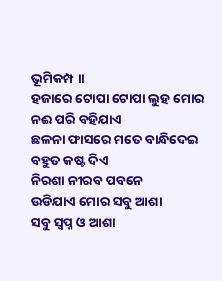ଭୂମିକମ୍ପ ।।
ହଜାରେ ଟୋପା ଟୋପା ଲୁହ ମୋର
ନଈ ପରି ବହିଯାଏ
ଛଳନା ଫାସରେ ମତେ ବାନ୍ଧିଦେଇ
ବହୁତ କଷ୍ଟ ଦିଏ
ନିରଶା ନୀରବ ପବନେ
ଉଡିଯାଏ ମୋର ସବୁ ଆଶା
ସବୁ ସ୍ବପ୍ନ ଓ ଆଶା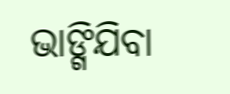ଭାଙ୍ଗିଯିବା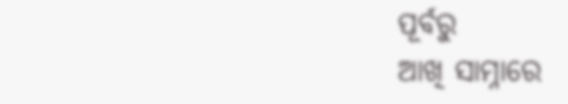ପୂର୍ବରୁ
ଆଖି ସାମ୍ନାରେ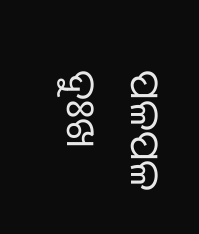ପଳପଳ ଦୁଃଖ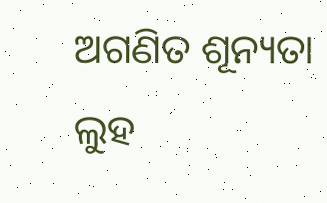ଅଗଣିତ ଶୂନ୍ୟତା
ଲୁହ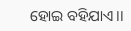ହୋଇ ବହିଯାଏ।।